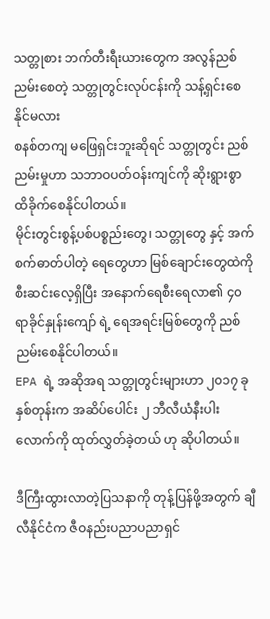သတ္တုစား ဘက်တီးရီးယားတွေက အလွန်ညစ်ညမ်းစေတဲ့ သတ္တုတွင်းလုပ်ငန်းကို သန့်ရှင်းစေနိုင်မလား
စနစ်တကျ မဖြေရှင်းဘူးဆိုရင် သတ္တုတွင်း ညစ်ညမ်းမှုဟာ သဘာဝပတ်ဝန်းကျင်ကို ဆိုးရွားစွာ ထိခိုက်စေနိုင်ပါတယ်။
မိုင်းတွင်းစွန့်ပစ်ပစ္စည်းတွေ၊ သတ္တုတွေ နှင့် အက်စက်ဓာတ်ပါတဲ့ ရေတွေဟာ မြစ်ချောင်းတွေထဲကို စီးဆင်းလေ့ရှိပြီး အနောက်ရေစီးရေလာ၏ ၄၀ ရာခိုင်နှုန်းကျော် ရဲ့ ရေအရင်းမြစ်တွေကို ညစ်ညမ်းစေနိုင်ပါတယ်။
EPA ရဲ့ အဆိုအရ သတ္တုတွင်းများဟာ ၂၀၁၇ ခုနှစ်တုန်းက အဆိပ်ပေါင်း ၂ ဘီလီယံနီးပါးလောက်ကို ထုတ်လွှတ်ခဲ့တယ် ဟု ဆိုပါတယ်။

ဒီကြီးထွားလာတဲ့ပြသနာကို တုန့်ပြန်ဖို့အတွက် ချီလီနိုင်ငံက ဇီဝနည်းပညာပညာရှင်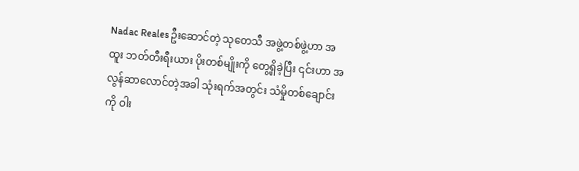Nadac Reales ဦးဆောင်တဲ့ သုတေသီ အဖွဲ့တစ်ဖွဲ့ဟာ အထူး ဘတ်တီးရီးယား ပိုးတစ်မျိုးကို တွေ့ရှိခဲ့ပြီး ၎င်းဟာ အလွန်ဆာလောင်တဲ့အခါ သုံးရက်အတွင်း သံမှိုတစ်ချောင်းကို ဝါး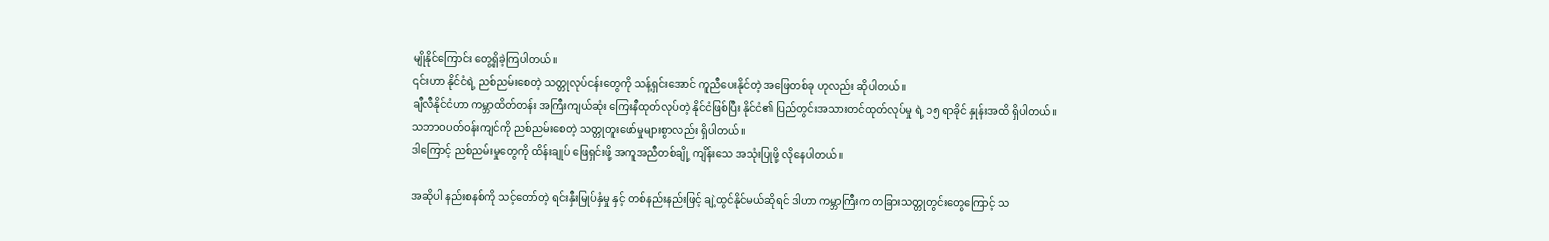မျိုနိုင်ကြောင်း တွေ့ရှိခဲ့ကြပါတယ်။
၎င်းဟာ နိုင်ငံရဲ့ ညစ်ညမ်းစေတဲ့ သတ္တုလုပ်ငန်းတွေကို သန့်ရှင်းအောင် ကူညီပေးနိုင်တဲ့ အဖြေတစ်ခု ဟုလည်း ဆိုပါတယ်။
ချီလီနိုင်ငံဟာ ကမ္ဘာထိတ်တန်း အကြီးကျယ်ဆုံး ကြေးနီထုတ်လုပ်တဲ့ နိုင်ငံဖြစ်ပြီး နိုင်ငံ၏ ပြည်တွင်းအသားတင်ထုတ်လုပ်မှု ရဲ့ ၁၅ ရာခိုင် နှုန်းအထိ ရှိပါတယ်။
သဘာဝပတ်ဝန်းကျင်ကို ညစ်ညမ်းစေတဲ့ သတ္တုတူးဖော်မှုများစွာလည်း ရှိပါတယ်။
ဒါကြောင့် ညစ်ညမ်းမှုတွေကို ထိန်းချုပ် ဖြေရှင်းဖို့ အကူအညီတစ်ချို့ ကျိန်းသေ အသုံးပြုဖို့ လိုနေပါတယ်။

အဆိုပါ နည်းစနစ်ကို သင့်တော်တဲ့ ရင်းနှီးမြုပ်နှံမှု နှင့် တစ်နည်းနည်းဖြင့် ချဲ့ထွင်နိုင်မယ်ဆိုရင် ဒါဟာ ကမ္ဘာကြီးက တခြားသတ္တုတွင်းတွေကြောင့် သ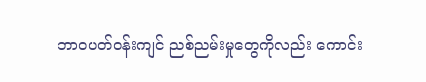ဘာဝပတ်ဝန်းကျင် ညစ်ညမ်းမှုတွေကိုလည်း ကောင်း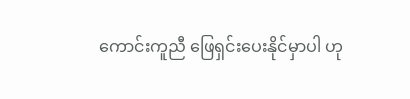ကောင်းကူညီ ဖြေရှင်းပေးနိုင်မှာပါ ဟု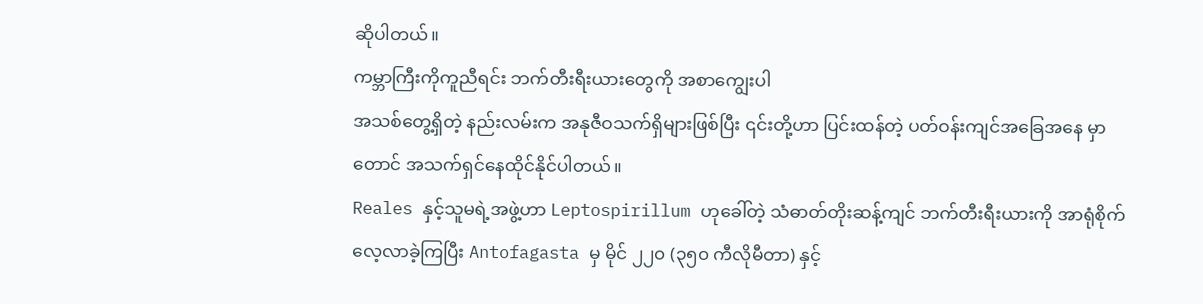ဆိုပါတယ်။
ကမ္ဘာကြီးကိုကူညီရင်း ဘက်တီးရီးယားတွေကို အစာကျွေးပါ
အသစ်တွေ့ရှိတဲ့ နည်းလမ်းက အနုဇီဝသက်ရှိများဖြစ်ပြီး ၎င်းတို့ဟာ ပြင်းထန်တဲ့ ပတ်ဝန်းကျင်အခြေအနေ မှာတောင် အသက်ရှင်နေထိုင်နိုင်ပါတယ်။
Reales နှင့်သူမရဲ့အဖွဲ့ဟာ Leptospirillum ဟုခေါ်တဲ့ သံဓာတ်တိုးဆန့်ကျင် ဘက်တီးရီးယားကို အာရုံစိုက် လေ့လာခဲ့ကြပြီး Antofagasta မှ မိုင် ၂၂၀ (၃၅၀ ကီလိုမီတာ) နှင့်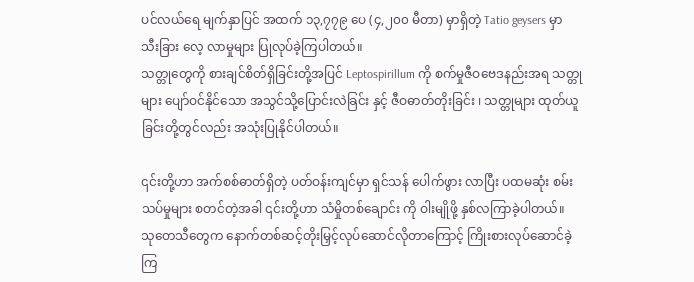ပင်လယ်ရေ မျက်နှာပြင် အထက် ၁၃,၇၇၉ ပေ (၄,၂၀၀ မီတာ) မှာရှိတဲ့ Tatio geysers မှာ သီးခြား လေ့ လာမှုများ ပြုလုပ်ခဲ့ကြပါတယ်။
သတ္တုတွေကို စားချင်စိတ်ရှိခြင်းတို့အပြင် Leptospirillum ကို စက်မှုဇီဝဗေဒနည်းအရ သတ္တုများ ပျော်ဝင်နိုင်သော အသွင်သို့ပြောင်းလဲခြင်း နှင့် ဇီဝဓာတ်တိုးခြင်း ၊ သတ္တုများ ထုတ်ယူခြင်းတို့တွင်လည်း အသုံးပြုနိုင်ပါတယ်။

၎င်းတို့ဟာ အက်စစ်ဓာတ်ရှိတဲ့ ပတ်ဝန်းကျင်မှာ ရှင်သန် ပေါက်ဖွား လာပြီး ပထမဆုံး စမ်းသပ်မှုများ စတင်တဲ့အခါ ၎င်းတို့ဟာ သံမှိုတစ်ချောင်း ကို ဝါးမျိုဖို့ နှစ်လကြာခဲ့ပါတယ်။
သုတေသီတွေက နောက်တစ်ဆင့်တိုးမြှင့်လုပ်ဆောင်လိုတာကြောင့် ကြိုးစားလုပ်ဆောင်ခဲ့ကြ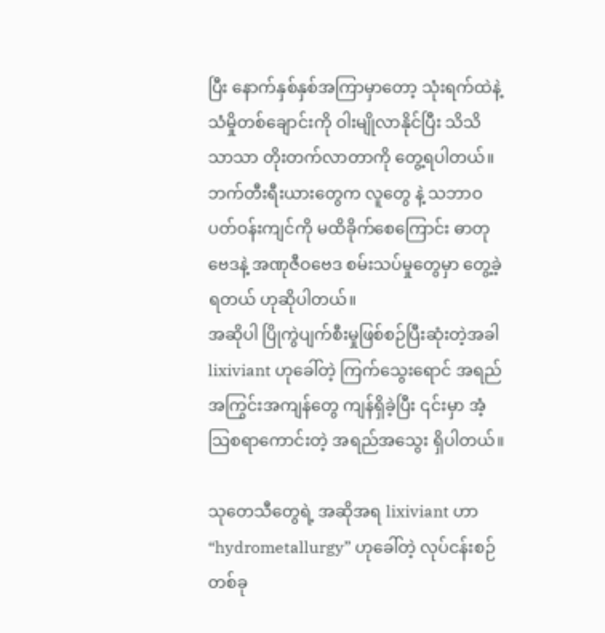ပြီး နောက်နှစ်နှစ်အကြာမှာတော့ သုံးရက်ထဲနဲ့ သံမှိုတစ်ချောင်းကို ဝါးမျိုလာနိုင်ပြီး သိသိသာသာ တိုးတက်လာတာကို တွေ့ရပါတယ်။
ဘက်တီးရီးယားတွေက လူတွေ နဲ့ သဘာဝ ပတ်ဝန်းကျင်ကို မထိခိုက်စေကြောင်း ဓာတုဗေဒနဲ့ အဏုဇီဝဗေဒ စမ်းသပ်မှုတွေမှာ တွေ့ခဲ့ရတယ် ဟုဆိုပါတယ်။
အဆိုပါ ပြိုကွဲပျက်စီးမှုဖြစ်စဉ်ပြီးဆုံးတဲ့အခါ lixiviant ဟုခေါ်တဲ့ ကြက်သွေးရောင် အရည်အကြွင်းအကျန်တွေ ကျန်ရှိခဲ့ပြီး ၎င်းမှာ အံ့သြစရာကောင်းတဲ့ အရည်အသွေး ရှိပါတယ်။

သုတေသီတွေရဲ့ အဆိုအရ lixiviant ဟာ “hydrometallurgy” ဟုခေါ်တဲ့ လုပ်ငန်းစဉ်တစ်ခု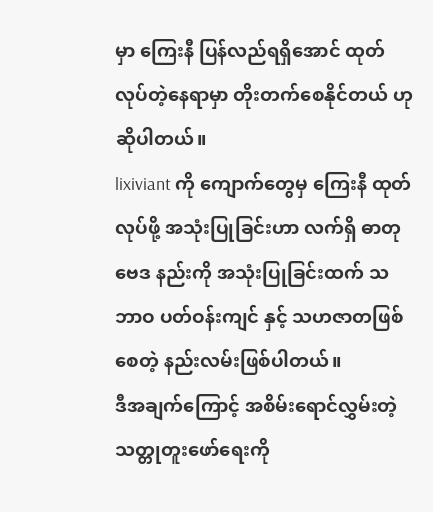မှာ ကြေးနီ ပြန်လည်ရရှိအောင် ထုတ်လုပ်တဲ့နေရာမှာ တိုးတက်စေနိုင်တယ် ဟုဆိုပါတယ်။
lixiviant ကို ကျောက်တွေမှ ကြေးနီ ထုတ်လုပ်ဖို့ အသုံးပြုခြင်းဟာ လက်ရှိ ဓာတုဗေဒ နည်းကို အသုံးပြုခြင်းထက် သဘာဝ ပတ်ဝန်းကျင် နှင့် သဟဇာတဖြစ်စေတဲ့ နည်းလမ်းဖြစ်ပါတယ်။
ဒီအချက်ကြောင့် အစိမ်းရောင်လွှမ်းတဲ့ သတ္တုတူးဖော်ရေးကို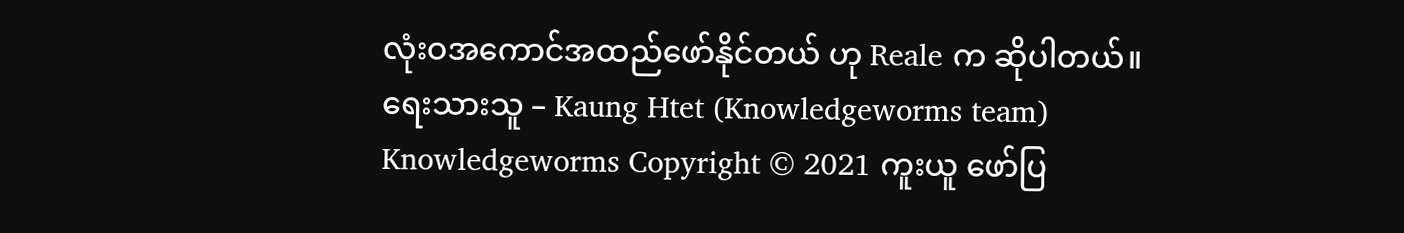လုံးဝအကောင်အထည်ဖော်နိုင်တယ် ဟု Reale က ဆိုပါတယ်။
ရေးသားသူ – Kaung Htet (Knowledgeworms team)
Knowledgeworms Copyright © 2021 ကူးယူ ဖော်ပြ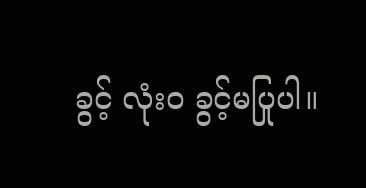ခွင့် လုံးဝ ခွင့်မပြုပါ။